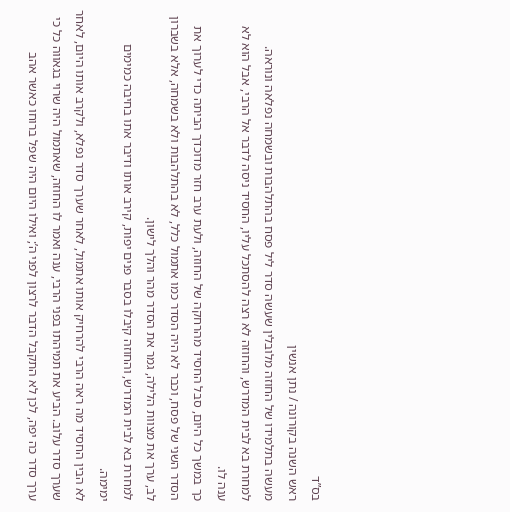בס”ד
ראש השנה בקורונה / נתן אנשין
מעשה בתלמידו של החוזה מלובלין שעשה סדר ליל פסח בהתלהבות ובשמחה נפלאה ונוראה. למחרת בא לבית המדרש, והחוזה לא רצה להסתכל עליו, החסיד ניסה לדבר אל הרבי, אבל הוא לא ענה לו.
כך במשך כל היום, סבל החסיד מהרחקה של החוזה, ולעת ערב חזר מדוכדך הביתה כדי לערוך את הסדר השני של פסח, וכבר לא היה הסדר כמו אתמול כלל, לא בהתלהבות ולא בשמחה, אלא בשברון לב, ערך את מצוות הלילה, גמר את הסדר מהר והלך לישון.
למחרת בא לבית המדרש, והחוזה קיבלו בסבר פנים יפות, קירב אותו ודיבר אתו בחיבה כמימים ימימה.
לא הבין החסיד מה ראה הרבי להרחיק אותו אתמול, לאחר שערך סדר נפלא, ולקרב אותו היום, לאחר שערך סדר עלוב. הביע את תמיהתו בפני הרבי, ענה ואמר לו החוזה, שאתמול היה שרוי בגאווה כל כי ערך סדר כה יפה, לכן לא התקבל הדבר לרצון לפני ה’; ואילו היום היה שפל ברוחו כאשר אהב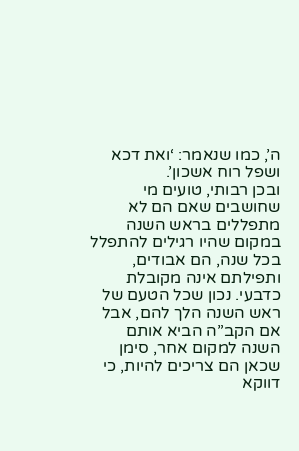ה’, כמו שנאמר: ‘ואת דכא ושפל רוח אשכון’.
ובכן רבותי, טועים מי שחושבים שאם הם לא מתפללים בראש השנה במקום שהיו רגילים להתפלל בכל שנה, הם אבודים, ותפילתם אינה מקובלת כדבעי. נכון שכל הטעם של ראש השנה הלך להם, אבל אם הקב”ה הביא אותם השנה למקום אחר, סימן שכאן הם צריכים להיות, כי דווקא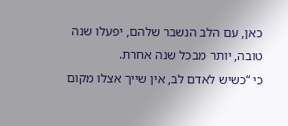כאן, עם הלב הנשבר שלהם, יפעלו שנה טובה, יותר מבכל שנה אחרת.
כי “כשיש לאדם לב, אין שייך אצלו מקום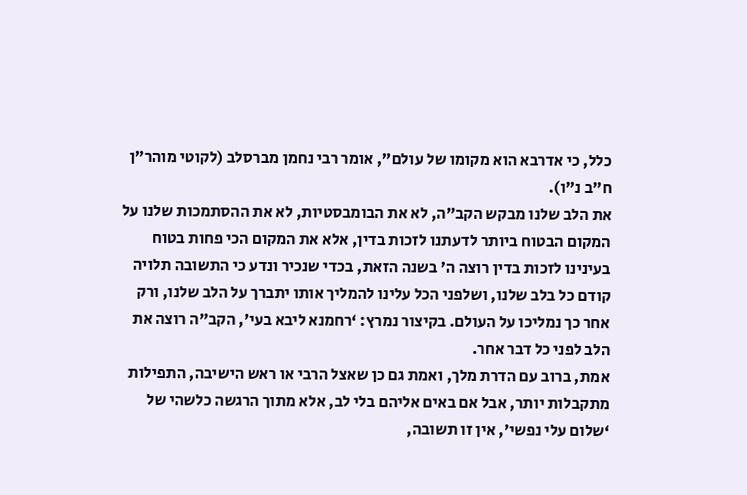כלל, כי אדרבא הוא מקומו של עולם”, אומר רבי נחמן מברסלב (לקוטי מוהר”ן ח”ב נ”ו).
את הלב שלנו מבקש הקב”ה, לא את הבומבסטיות, לא את ההסתמכות שלנו על המקום הבטוח ביותר לדעתנו לזכות בדין, אלא את המקום הכי פחות בטוח בעינינו לזכות בדין רוצה ה’ בשנה הזאת, בכדי שנכיר ונדע כי התשובה תלויה קודם כל בלב שלנו, ושלפני הכל עלינו להמליך אותו יתברך על הלב שלנו, ורק אחר כך נמליכו על העולם. בקיצור נמרץ: ‘רחמנא ליבא בעי’, הקב”ה רוצה את הלב לפני כל דבר אחר.
אמת, ברוב עם הדרת מלך, ואמת גם כן שאצל הרבי או ראש הישיבה, התפילות מתקבלות יותר, אבל אם באים אליהם בלי לב, אלא מתוך הרגשה כלשהי של ‘שלום עלי נפשי’, אין זו תשובה,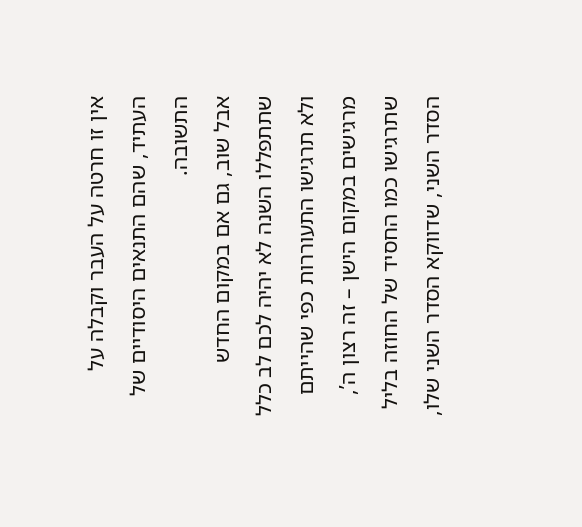אין זו חרטה על העבר וקבלה על העתיד, שהם התנאים היסודיים של התשובה.
אבל שוב, גם אם במקום החדש שתתפללו השנה לא יהיה לכם לב כלל ולא תרגישו התעוררות כפי שהייתם מרגישים במקום הישן – זה רצון ה’, שתרגישו כמו החסיד של החוזה בליל הסדר השני, שדווקא הסדר השני שלו,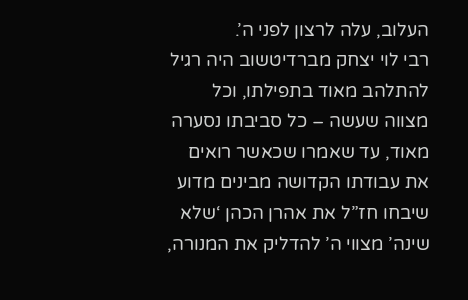העלוב, עלה לרצון לפני ה’.
רבי לוי יצחק מברדיטשוב היה רגיל להתלהב מאוד בתפילתו, וכל מצווה שעשה – כל סביבתו נסערה מאוד, עד שאמרו שכאשר רואים את עבודתו הקדושה מבינים מדוע שיבחו חז”ל את אהרן הכהן ‘שלא שינה’ מצווי ה’ להדליק את המנורה,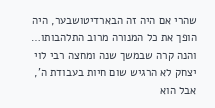שהרי אם היה זה הבארדיטושבער, היה הופך את כל המנורה מרוב התלהבותו…
והנה קרה שבמשך שנה ומחצה רבי לוי יצחק לא הרגיש שום חיות בעבודת ה’, אבל הוא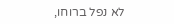לא נפל ברוחו,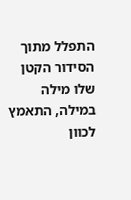התפלל מתוך הסידור הקטן שלו מילה במילה, התאמץ לכוון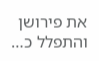את פירושן והתפלל כ…